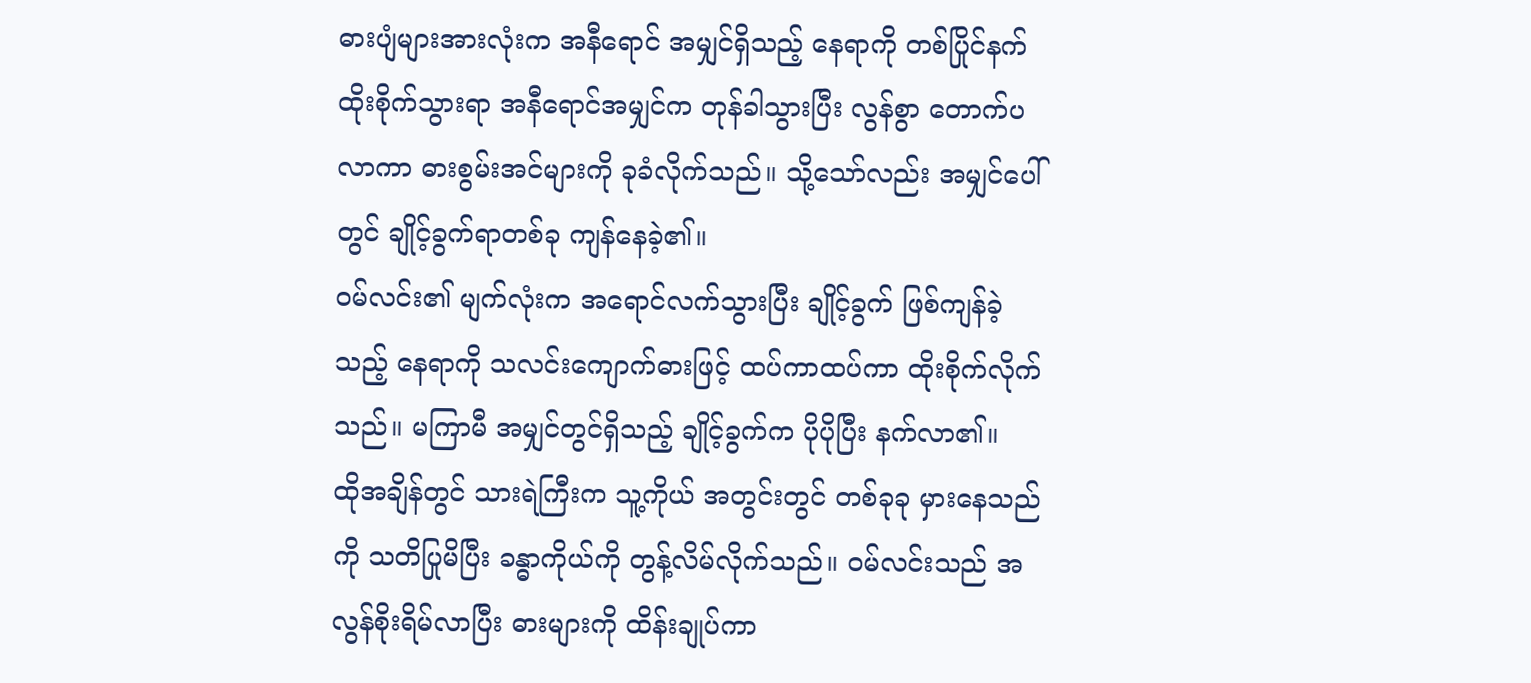ဓားပျံများအားလုံးက အနီရောင် အမျှင်ရှိသည့် နေရာကို တစ်ပြိုင်နက် ထိုးစိုက်သွားရာ အနီရောင်အမျှင်က တုန်ခါသွားပြီး လွန်စွာ တောက်ပလာကာ ဓားစွမ်းအင်များကို ခုခံလိုက်သည်။ သို့သော်လည်း အမျှင်ပေါ်တွင် ချိုင့်ခွက်ရာတစ်ခု ကျန်နေခဲ့၏။
ဝမ်လင်း၏ မျက်လုံးက အရောင်လက်သွားပြီး ချိုင့်ခွက် ဖြစ်ကျန်ခဲ့သည့် နေရာကို သလင်းကျောက်ဓားဖြင့် ထပ်ကာထပ်ကာ ထိုးစိုက်လိုက်သည်။ မကြာမီ အမျှင်တွင်ရှိသည့် ချိုင့်ခွက်က ပိုပိုပြီး နက်လာ၏။
ထိုအချိန်တွင် သားရဲကြီးက သူ့ကိုယ် အတွင်းတွင် တစ်ခုခု မှားနေသည်ကို သတိပြုမိပြီး ခန္ဓာကိုယ်ကို တွန့်လိမ်လိုက်သည်။ ဝမ်လင်းသည် အလွန်စိုးရိမ်လာပြီး ဓားများကို ထိန်းချုပ်ကာ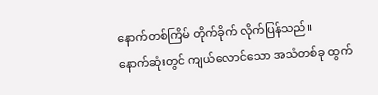နောက်တစ်ကြိမ် တိုက်ခိုက် လိုက်ပြန်သည်။
နောက်ဆုံးတွင် ကျယ်လောင်သော အသံတစ်ခု ထွက်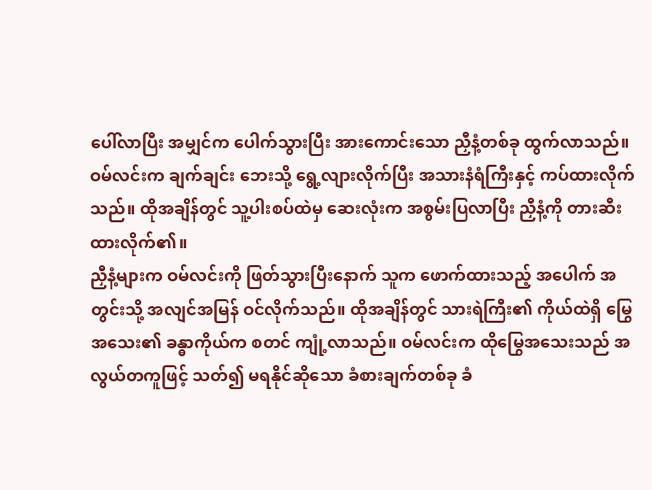ပေါ်လာပြီး အမျှင်က ပေါက်သွားပြီး အားကောင်းသော ညှီနံ့တစ်ခု ထွက်လာသည်။ ဝမ်လင်းက ချက်ချင်း ဘေးသို့ ရွေ့လျားလိုက်ပြီး အသားနံရံကြီးနှင့် ကပ်ထားလိုက်သည်။ ထိုအချိန်တွင် သူ့ပါးစပ်ထဲမှ ဆေးလုံးက အစွမ်းပြလာပြီး ညှီနံ့ကို တားဆီးထားလိုက်၏။
ညှီနံ့များက ဝမ်လင်းကို ဖြတ်သွားပြီးနောက် သူက ဖောက်ထားသည့် အပေါက် အတွင်းသို့ အလျင်အမြန် ဝင်လိုက်သည်။ ထိုအချိန်တွင် သားရဲကြီး၏ ကိုယ်ထဲရှိ မြွေအသေး၏ ခန္ဓာကိုယ်က စတင် ကျုံ့လာသည်။ ဝမ်လင်းက ထိုမြွေအသေးသည် အလွယ်တကူဖြင့် သတ်၍ မရနိုင်ဆိုသော ခံစားချက်တစ်ခု ခံ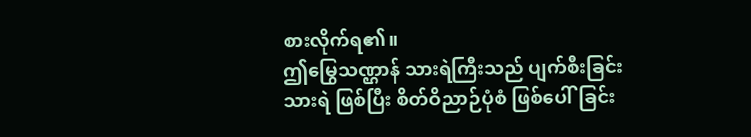စားလိုက်ရ၏။
ဤမြွေသဏ္ဌာန် သားရဲကြီးသည် ပျက်စီးခြင်းသားရဲ ဖြစ်ပြီး စိတ်ဝိညာဉ်ပုံစံ ဖြစ်ပေါ်ခြင်း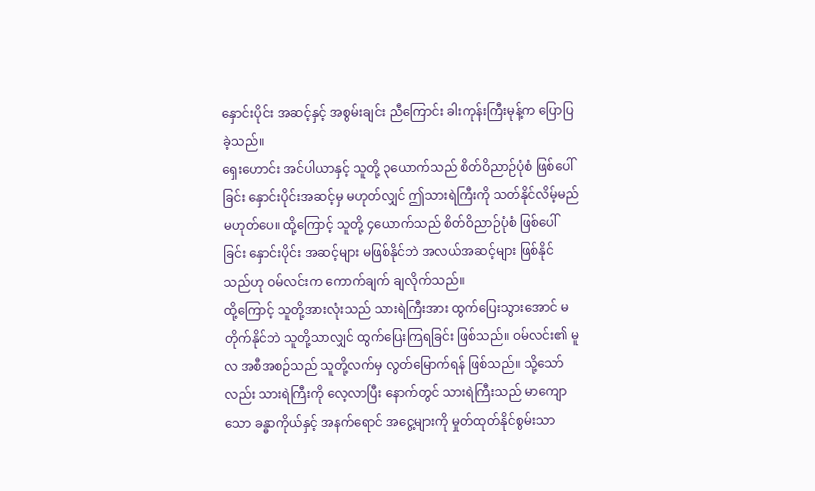နှောင်းပိုင်း အဆင့်နှင့် အစွမ်းချင်း ညီကြောင်း ခါးကုန်းကြီးမုန့်က ပြောပြခဲ့သည်။
ရှေးဟောင်း အင်ပါယာနှင့် သူတို့ ၃ယောက်သည် စိတ်ဝိညာဉ်ပုံစံ ဖြစ်ပေါ်ခြင်း နှောင်းပိုင်းအဆင့်မှ မဟုတ်လျှင် ဤသားရဲကြီးကို သတ်နိုင်လိမ့်မည် မဟုတ်ပေ။ ထို့ကြောင့် သူတို့ ၄ယောက်သည် စိတ်ဝိညာဉ်ပုံစံ ဖြစ်ပေါ်ခြင်း နှောင်းပိုင်း အဆင့်များ မဖြစ်နိုင်ဘဲ အလယ်အဆင့်များ ဖြစ်နိုင်သည်ဟု ဝမ်လင်းက ကောက်ချက် ချလိုက်သည်။
ထို့ကြောင့် သူတို့အားလုံးသည် သားရဲကြီးအား ထွက်ပြေးသွားအောင် မတိုက်နိုင်ဘဲ သူတို့သာလျှင် ထွက်ပြေးကြရခြင်း ဖြစ်သည်။ ဝမ်လင်း၏ မူလ အစီအစဉ်သည် သူတို့လက်မှ လွတ်မြောက်ရန် ဖြစ်သည်။ သို့သော်လည်း သားရဲကြီးကို လေ့လာပြီး နောက်တွင် သားရဲကြီးသည် မာကျောသော ခန္ဓာကိုယ်နှင့် အနက်ရောင် အငွေ့များကို မှုတ်ထုတ်နိုင်စွမ်းသာ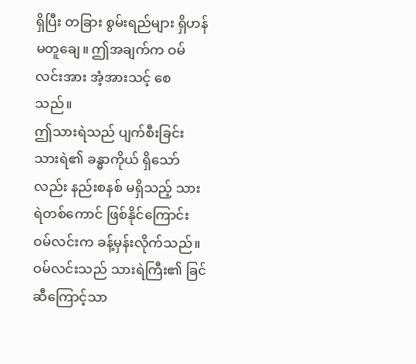ရှိပြီး တခြား စွမ်းရည်များ ရှိဟန် မတူချေ။ ဤအချက်က ဝမ်လင်းအား အံ့အားသင့် စေသည်။
ဤသားရဲသည် ပျက်စီးခြင်းသားရဲ၏ ခန္ဓာကိုယ် ရှိသော်လည်း နည်းစနစ် မရှိသည့် သားရဲတစ်ကောင် ဖြစ်နိုင်ကြောင်း ဝမ်လင်းက ခန့်မှန်းလိုက်သည်။
ဝမ်လင်းသည် သားရဲကြီး၏ ခြင်ဆီကြောင့်သာ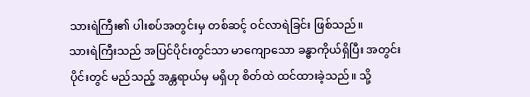သားရဲကြီး၏ ပါးစပ်အတွင်းမှ တစ်ဆင့် ဝင်လာရဲခြင်း ဖြစ်သည်။
သားရဲကြီးသည် အပြင်ပိုင်းတွင်သာ မာကျောသော ခန္ဓာကိုယ်ရှိပြီး အတွင်းပိုင်းတွင် မည်သည့် အန္တရာယ်မှ မရှိဟု စိတ်ထဲ ထင်ထားခဲ့သည်။ သို့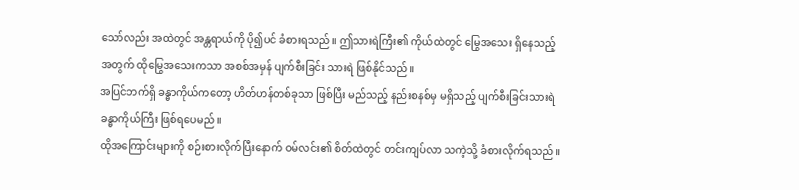သော်လည်း အထဲတွင် အန္တရာယ်ကို ပို၍ပင် ခံစားရသည်။ ဤသားရဲကြီး၏ ကိုယ်ထဲတွင် မြွေအသေး ရှိနေသည့် အတွက် ထိုမြွေအသေးကသာ အစစ်အမှန် ပျက်စီးခြင်း သားရဲ ဖြစ်နိုင်သည်။
အပြင်ဘက်ရှိ ခန္ဓာကိုယ်ကတော့ ဟိတ်ဟန်တစ်ခုသာ ဖြစ်ပြီး မည်သည့် နည်းစနစ်မှ မရှိသည့် ပျက်စီးခြင်းသားရဲ ခန္ဓာကိုယ်ကြီး ဖြစ်ရပေမည်။
ထိုအကြောင်းများကို စဉ်းစားလိုက်ပြီးနောက် ဝမ်လင်း၏ စိတ်ထဲတွင် တင်းကျပ်လာ သကဲ့သို့ ခံစားလိုက်ရသည်။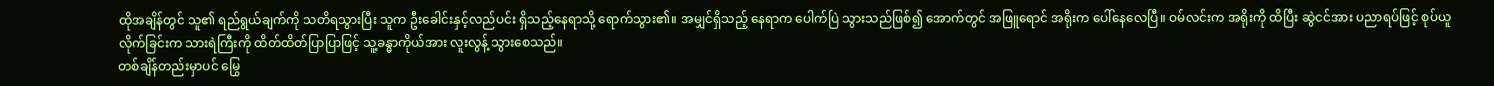ထိုအချိန်တွင် သူ၏ ရည်ရွယ်ချက်ကို သတိရသွားပြီး သူက ဦးခေါင်းနှင့်လည်ပင်း ရှိသည့်နေရာသို့ ရောက်သွား၏။ အမျှင်ရှိသည့် နေရာက ပေါက်ပြဲ သွားသည်ဖြစ်၍ အောက်တွင် အဖြူရောင် အရိုးက ပေါ်နေလေပြီ။ ဝမ်လင်းက အရိုးကို ထိပြီး ဆွဲငင်အား ပညာရပ်ဖြင့် စုပ်ယူလိုက်ခြင်းက သားရဲကြီးကို ထိတ်ထိတ်ပြာပြာဖြင့် သူ့ခန္ဓာကိုယ်အား လူးလွန့် သွားစေသည်။
တစ်ချိန်တည်းမှာပင် မြွေ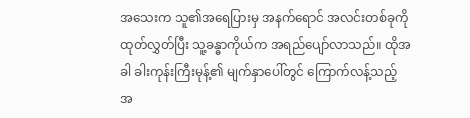အသေးက သူ၏အရေပြားမှ အနက်ရောင် အလင်းတစ်ခုကို ထုတ်လွှတ်ပြီး သူ့ခန္ဓာကိုယ်က အရည်ပျော်လာသည်။ ထိုအခါ ခါးကုန်းကြီးမုန့်၏ မျက်နှာပေါ်တွင် ကြောက်လန့်သည့် အ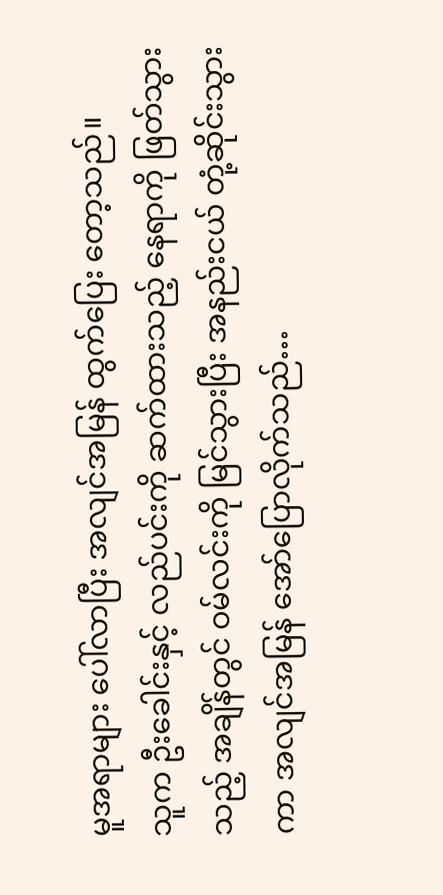မူအရာများ ပေါ်လာပြီး အလျင်အမြန် ထွက်ပြေး တော့သည်။
သူက ဦးခေါင်းနှင့် လည်ပင်းကို ဆက်ထားသည့် နေရာကို ဖြတ်သွားသည့် အချိန်တွင် ဝမ်လင်းကို မြင်သွားပြီး အနည်းငယ် တုံ့ဆိုင်းသွားကာ အလျင်အမြန် အော်ပြောလိုက်သည်…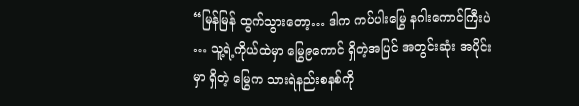“မြန်မြန် ထွက်သွားတော့… ဒါက ကပ်ပါးမြွေ နဂါးကောင်ကြီးပဲ … သူ့ရဲ့ကိုယ်ထဲမှာ မြွေ၉ကောင် ရှိတဲ့အပြင် အတွင်းဆုံး အပိုင်းမှာ ရှိတဲ့ မြွေက သားရဲနည်းစနစ်ကို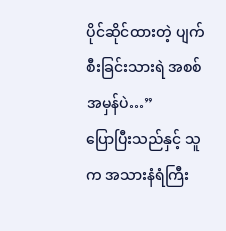ပိုင်ဆိုင်ထားတဲ့ ပျက်စီးခြင်းသားရဲ အစစ်အမှန်ပဲ…”
ပြောပြီးသည်နှင့် သူက အသားနံရံကြီး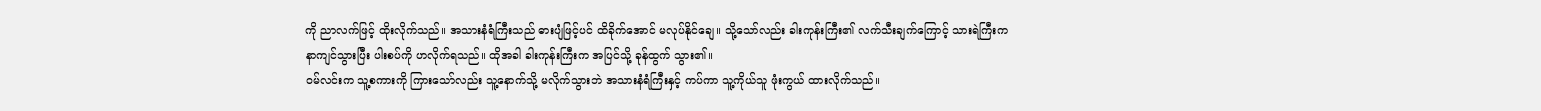ကို ညာလက်ဖြင့် ထိုးလိုက်သည်။ အသားနံရံကြီးသည် ဓားပျံဖြင့်ပင် ထိခိုက်အောင် မလုပ်နိုင်ချေ။ သို့သော်လည်း ခါးကုန်းကြီး၏ လက်သီးချက်ကြောင့် သားရဲကြီးက နာကျင်သွားပြီး ပါးစပ်ကို ဟလိုက်ရသည်။ ထိုအခါ ခါးကုန်းကြီးက အပြင်သို့ ခုန်ထွက် သွား၏။
ဝမ်လင်းက သူ့စကားကို ကြားသော်လည်း သူ့နောက်သို့ မလိုက်သွားဘဲ အသားနံရံကြီးနှင့် ကပ်ကာ သူ့ကိုယ်သူ ဖုံးကွယ် ထားလိုက်သည်။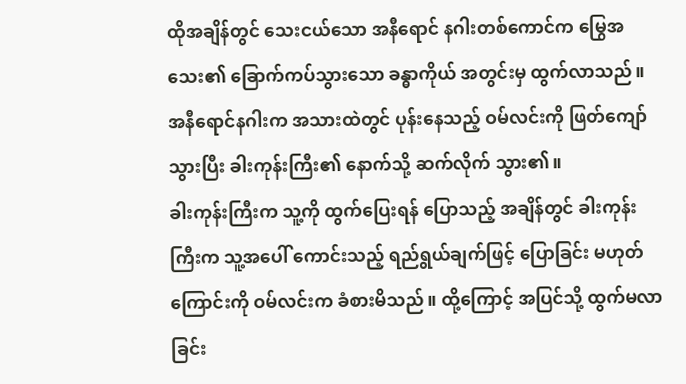ထိုအချိန်တွင် သေးငယ်သော အနီရောင် နဂါးတစ်ကောင်က မြွေအသေး၏ ခြောက်ကပ်သွားသော ခန္ဓာကိုယ် အတွင်းမှ ထွက်လာသည်။ အနီရောင်နဂါးက အသားထဲတွင် ပုန်းနေသည့် ဝမ်လင်းကို ဖြတ်ကျော်သွားပြီး ခါးကုန်းကြီး၏ နောက်သို့ ဆက်လိုက် သွား၏။
ခါးကုန်းကြီးက သူ့ကို ထွက်ပြေးရန် ပြောသည့် အချိန်တွင် ခါးကုန်းကြီးက သူ့အပေါ် ကောင်းသည့် ရည်ရွယ်ချက်ဖြင့် ပြောခြင်း မဟုတ်ကြောင်းကို ဝမ်လင်းက ခံစားမိသည်။ ထို့ကြောင့် အပြင်သို့ ထွက်မလာခြင်း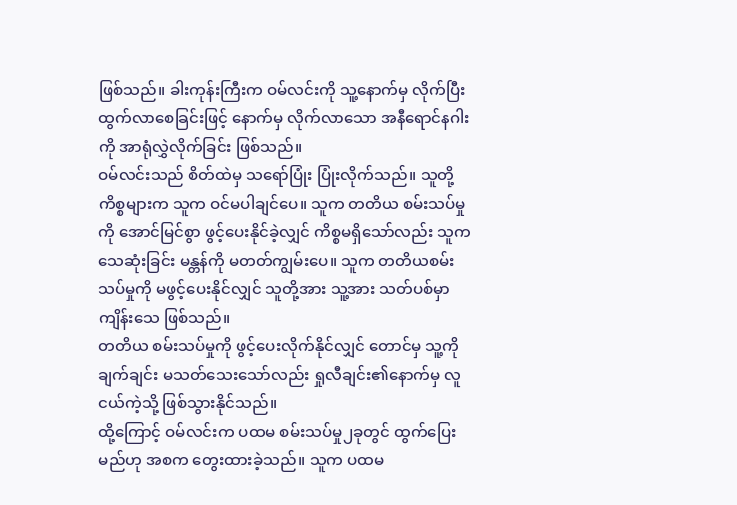ဖြစ်သည်။ ခါးကုန်းကြီးက ဝမ်လင်းကို သူ့နောက်မှ လိုက်ပြီး ထွက်လာစေခြင်းဖြင့် နောက်မှ လိုက်လာသော အနီရောင်နဂါးကို အာရုံလွှဲလိုက်ခြင်း ဖြစ်သည်။
ဝမ်လင်းသည် စိတ်ထဲမှ သရော်ပြုံး ပြုံးလိုက်သည်။ သူတို့ ကိစ္စများက သူက ဝင်မပါချင်ပေ။ သူက တတိယ စမ်းသပ်မှုကို အောင်မြင်စွာ ဖွင့်ပေးနိုင်ခဲ့လျှင် ကိစ္စမရှိသော်လည်း သူက သေဆုံးခြင်း မန္တန်ကို မတတ်ကျွမ်းပေ။ သူက တတိယစမ်းသပ်မှုကို မဖွင့်ပေးနိုင်လျှင် သူတို့အား သူ့အား သတ်ပစ်မှာ ကျိန်းသေ ဖြစ်သည်။
တတိယ စမ်းသပ်မှုကို ဖွင့်ပေးလိုက်နိုင်လျှင် တောင်မှ သူ့ကို ချက်ချင်း မသတ်သေးသော်လည်း ရှုလီချင်း၏နောက်မှ လူငယ်ကဲ့သို့ ဖြစ်သွားနိုင်သည်။
ထို့ကြောင့် ဝမ်လင်းက ပထမ စမ်းသပ်မှု၂ခုတွင် ထွက်ပြေးမည်ဟု အစက တွေးထားခဲ့သည်။ သူက ပထမ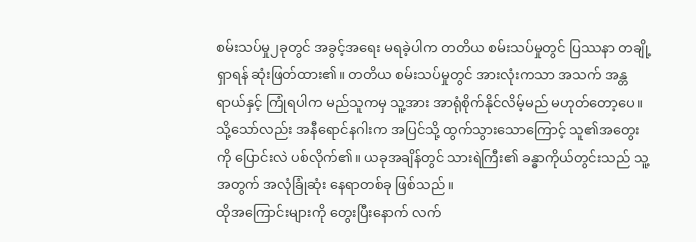စမ်းသပ်မှု၂ခုတွင် အခွင့်အရေး မရခဲ့ပါက တတိယ စမ်းသပ်မှုတွင် ပြဿနာ တချို့ ရှာရန် ဆုံးဖြတ်ထား၏။ တတိယ စမ်းသပ်မှုတွင် အားလုံးကသာ အသက် အန္တရာယ်နှင့် ကြုံရပါက မည်သူကမှ သူ့အား အာရုံစိုက်နိုင်လိမ့်မည် မဟုတ်တော့ပေ။
သို့သော်လည်း အနီရောင်နဂါးက အပြင်သို့ ထွက်သွားသောကြောင့် သူ၏အတွေးကို ပြောင်းလဲ ပစ်လိုက်၏။ ယခုအချိန်တွင် သားရဲကြီး၏ ခန္ဓာကိုယ်တွင်းသည် သူ့အတွက် အလုံခြုံဆုံး နေရာတစ်ခု ဖြစ်သည်။
ထိုအကြောင်းများကို တွေးပြီးနောက် လက်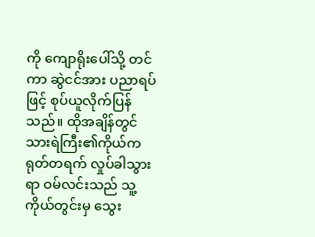ကို ကျောရိုးပေါ်သို့ တင်ကာ ဆွဲငင်အား ပညာရပ်ဖြင့် စုပ်ယူလိုက်ပြန်သည်။ ထိုအချိန်တွင် သားရဲကြီး၏ကိုယ်က ရုတ်တရက် လှုပ်ခါသွားရာ ဝမ်လင်းသည် သူ့ကိုယ်တွင်းမှ သွေး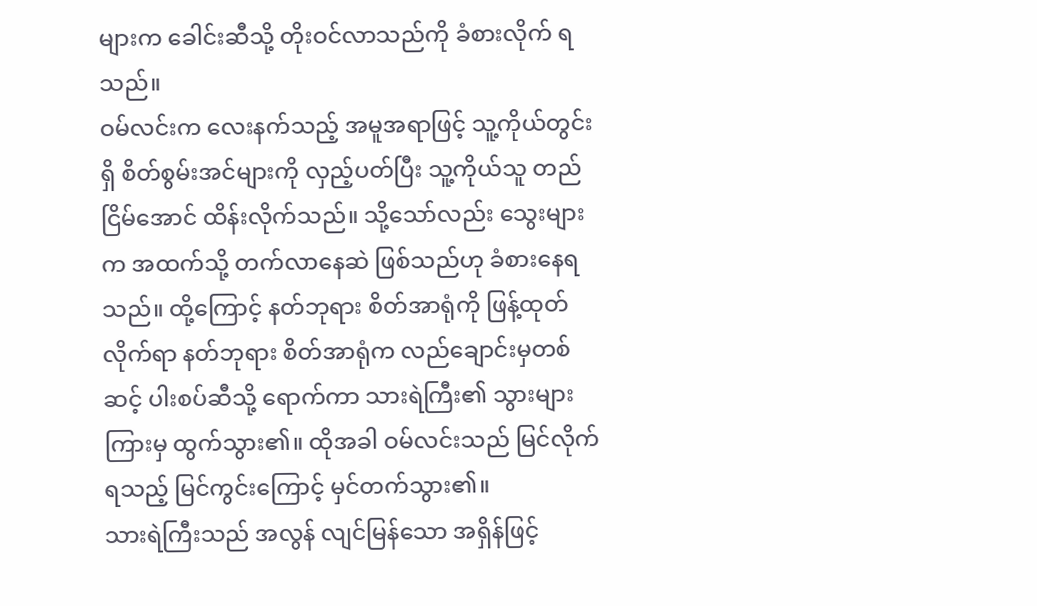များက ခေါင်းဆီသို့ တိုးဝင်လာသည်ကို ခံစားလိုက် ရသည်။
ဝမ်လင်းက လေးနက်သည့် အမူအရာဖြင့် သူ့ကိုယ်တွင်းရှိ စိတ်စွမ်းအင်များကို လှည့်ပတ်ပြီး သူ့ကိုယ်သူ တည်ငြိမ်အောင် ထိန်းလိုက်သည်။ သို့သော်လည်း သွေးများက အထက်သို့ တက်လာနေဆဲ ဖြစ်သည်ဟု ခံစားနေရသည်။ ထို့ကြောင့် နတ်ဘုရား စိတ်အာရုံကို ဖြန့်ထုတ်လိုက်ရာ နတ်ဘုရား စိတ်အာရုံက လည်ချောင်းမှတစ်ဆင့် ပါးစပ်ဆီသို့ ရောက်ကာ သားရဲကြီး၏ သွားများကြားမှ ထွက်သွား၏။ ထိုအခါ ဝမ်လင်းသည် မြင်လိုက်ရသည့် မြင်ကွင်းကြောင့် မှင်တက်သွား၏။
သားရဲကြီးသည် အလွန် လျင်မြန်သော အရှိန်ဖြင့်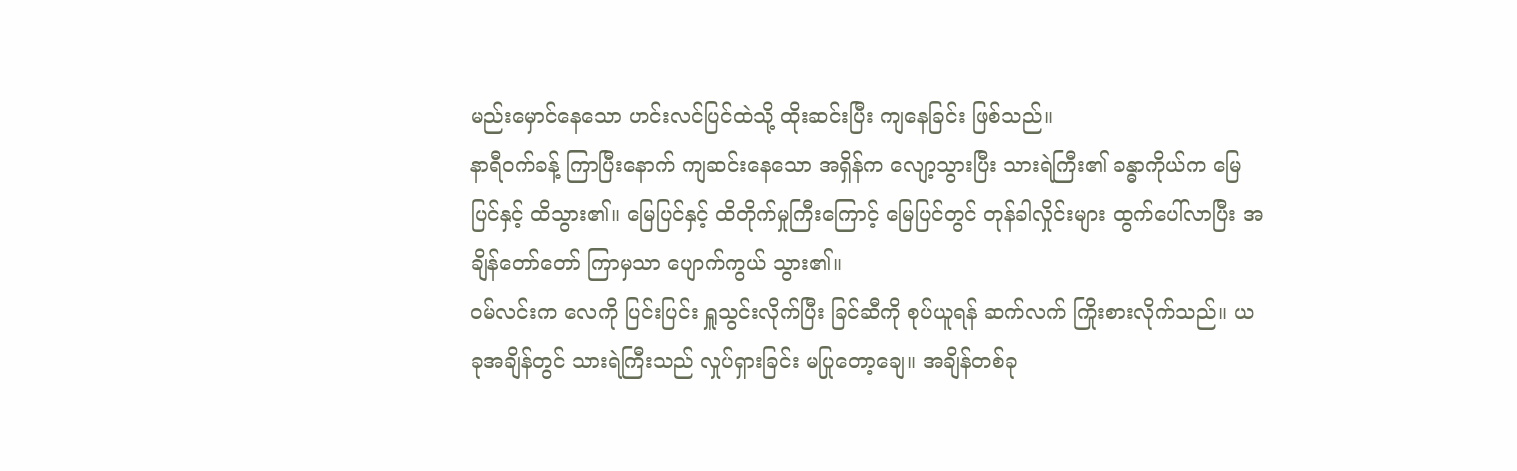မည်းမှောင်နေသော ဟင်းလင်ပြင်ထဲသို့ ထိုးဆင်းပြီး ကျနေခြင်း ဖြစ်သည်။
နာရီဝက်ခန့် ကြာပြီးနောက် ကျဆင်းနေသော အရှိန်က လျော့သွားပြီး သားရဲကြီး၏ ခန္ဓာကိုယ်က မြေပြင်နှင့် ထိသွား၏။ မြေပြင်နှင့် ထိတိုက်မှုကြီးကြောင့် မြေပြင်တွင် တုန်ခါလှိုင်းများ ထွက်ပေါ်လာပြီး အချိန်တော်တော် ကြာမှသာ ပျောက်ကွယ် သွား၏။
ဝမ်လင်းက လေကို ပြင်းပြင်း ရှူသွင်းလိုက်ပြီး ခြင်ဆီကို စုပ်ယူရန် ဆက်လက် ကြိုးစားလိုက်သည်။ ယခုအချိန်တွင် သားရဲကြီးသည် လှုပ်ရှားခြင်း မပြုတော့ချေ။ အချိန်တစ်ခု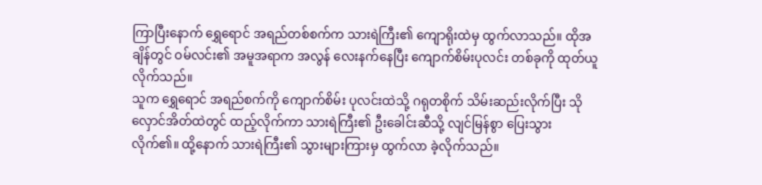ကြာပြီးနောက် ရွှေရောင် အရည်တစ်စက်က သားရဲကြီး၏ ကျောရိုးထဲမှ ထွက်လာသည်။ ထိုအချိန်တွင် ဝမ်လင်း၏ အမူအရာက အလွန် လေးနက်နေပြီး ကျောက်စိမ်းပုလင်း တစ်ခုကို ထုတ်ယူလိုက်သည်။
သူက ရွှေရောင် အရည်စက်ကို ကျောက်စိမ်း ပုလင်းထဲသို့ ဂရုတစိုက် သိမ်းဆည်းလိုက်ပြီး သိုလှောင်အိတ်ထဲတွင် ထည့်လိုက်ကာ သားရဲကြီး၏ ဦးခေါင်းဆီသို့ လျင်မြန်စွာ ပြေးသွားလိုက်၏။ ထို့နောက် သားရဲကြီး၏ သွားများကြားမှ ထွက်လာ ခဲ့လိုက်သည်။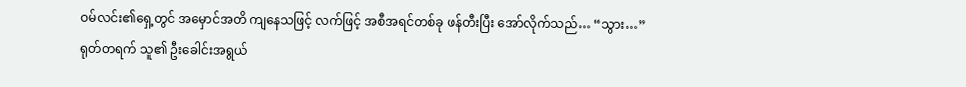ဝမ်လင်း၏ရှေ့တွင် အမှောင်အတိ ကျနေသဖြင့် လက်ဖြင့် အစီအရင်တစ်ခု ဖန်တီးပြီး အော်လိုက်သည်… “သွား…”
ရုတ်တရက် သူ၏ ဦးခေါင်းအရွယ်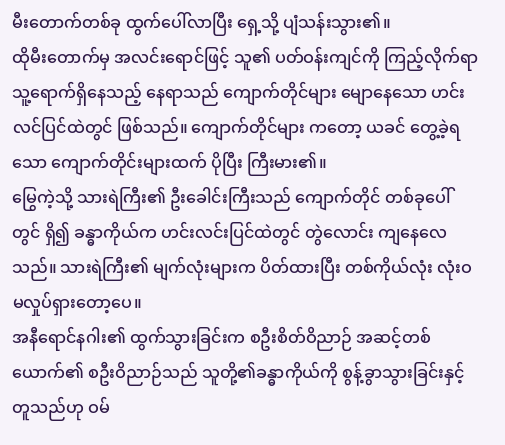မီးတောက်တစ်ခု ထွက်ပေါ်လာပြီး ရှေ့သို့ ပျံသန်းသွား၏။
ထိုမီးတောက်မှ အလင်းရောင်ဖြင့် သူ၏ ပတ်ဝန်းကျင်ကို ကြည့်လိုက်ရာ သူ့ရောက်ရှိနေသည့် နေရာသည် ကျောက်တိုင်များ မျောနေသော ဟင်းလင်ပြင်ထဲတွင် ဖြစ်သည်။ ကျောက်တိုင်များ ကတော့ ယခင် တွေ့ခဲ့ရသော ကျောက်တိုင်းများထက် ပိုပြီး ကြီးမား၏။
မြွေကဲ့သို့ သားရဲကြီး၏ ဦးခေါင်းကြီးသည် ကျောက်တိုင် တစ်ခုပေါ်တွင် ရှိ၍ ခန္ဓာကိုယ်က ဟင်းလင်းပြင်ထဲတွင် တွဲလောင်း ကျနေလေသည်။ သားရဲကြီး၏ မျက်လုံးများက ပိတ်ထားပြီး တစ်ကိုယ်လုံး လုံးဝ မလှုပ်ရှားတော့ပေ။
အနီရောင်နဂါး၏ ထွက်သွားခြင်းက စဦးစိတ်ဝိညာဉ် အဆင့်တစ်ယောက်၏ စဦးဝိညာဉ်သည် သူတို့၏ခန္ဓာကိုယ်ကို စွန့်ခွာသွားခြင်းနှင့် တူသည်ဟု ဝမ်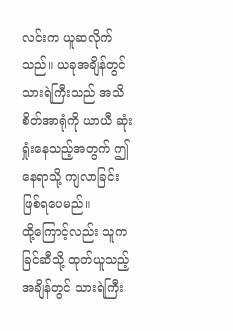လင်းက ယူဆလိုက်သည်။ ယခုအချိန်တွင် သားရဲကြီးသည် အသိစိတ်အာရုံကို ယာယီ ဆုံးရှုံးနေသည့်အတွက် ဤနေရာသို့ ကျလာခြင်း ဖြစ်ရပေမည်။
ထို့ကြောင့်လည်း သူက ခြင်ဆီသို့ ထုတ်ယူသည့် အချိန်တွင် သားရဲကြီး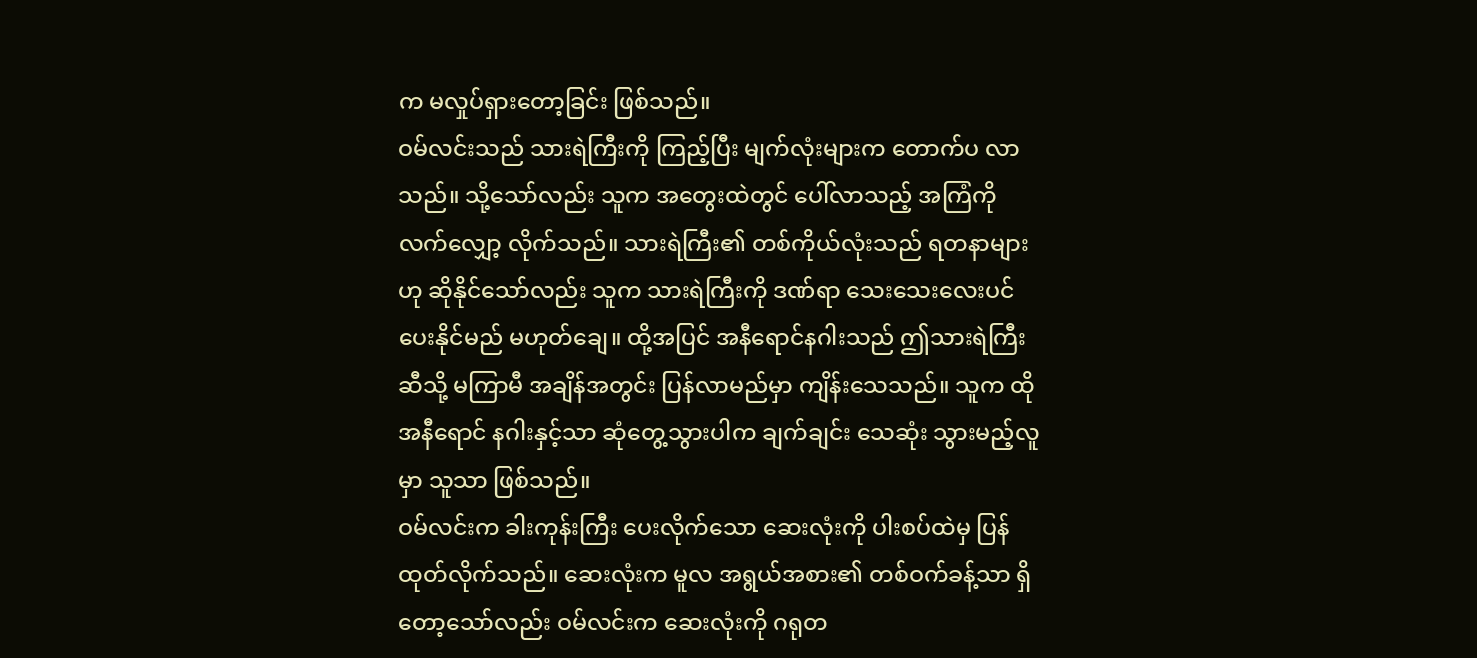က မလှုပ်ရှားတော့ခြင်း ဖြစ်သည်။
ဝမ်လင်းသည် သားရဲကြီးကို ကြည့်ပြီး မျက်လုံးများက တောက်ပ လာသည်။ သို့သော်လည်း သူက အတွေးထဲတွင် ပေါ်လာသည့် အကြံကို လက်လျှော့ လိုက်သည်။ သားရဲကြီး၏ တစ်ကိုယ်လုံးသည် ရတနာများဟု ဆိုနိုင်သော်လည်း သူက သားရဲကြီးကို ဒဏ်ရာ သေးသေးလေးပင် ပေးနိုင်မည် မဟုတ်ချေ။ ထို့အပြင် အနီရောင်နဂါးသည် ဤသားရဲကြီးဆီသို့ မကြာမီ အချိန်အတွင်း ပြန်လာမည်မှာ ကျိန်းသေသည်။ သူက ထိုအနီရောင် နဂါးနှင့်သာ ဆုံတွေ့သွားပါက ချက်ချင်း သေဆုံး သွားမည့်လူမှာ သူသာ ဖြစ်သည်။
ဝမ်လင်းက ခါးကုန်းကြီး ပေးလိုက်သော ဆေးလုံးကို ပါးစပ်ထဲမှ ပြန်ထုတ်လိုက်သည်။ ဆေးလုံးက မူလ အရွယ်အစား၏ တစ်ဝက်ခန့်သာ ရှိတော့သော်လည်း ဝမ်လင်းက ဆေးလုံးကို ဂရုတ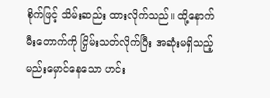စိုက်ဖြင့် သိမ်းဆည်း ထားလိုက်သည်။ ထို့နောက် မီးတောက်ကို ငြှိမ်းသတ်လိုက်ပြီး အဆုံးမရှိသည့် မည်းမှောင်နေသော ဟင်း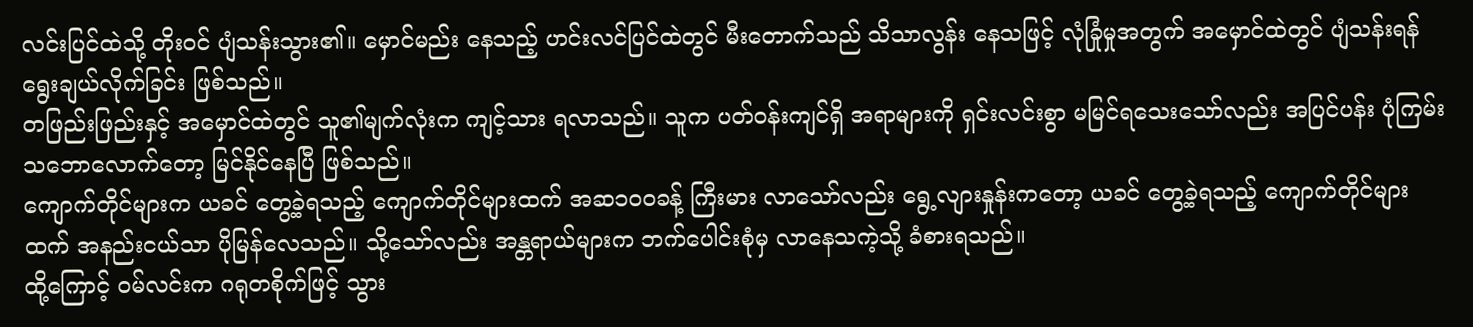လင်းပြင်ထဲသို့ တိုးဝင် ပျံသန်းသွား၏။ မှောင်မည်း နေသည့် ဟင်းလင်ပြင်ထဲတွင် မီးတောက်သည် သိသာလွန်း နေသဖြင့် လုံခြုံမှုအတွက် အမှောင်ထဲတွင် ပျံသန်းရန် ရွေးချယ်လိုက်ခြင်း ဖြစ်သည်။
တဖြည်းဖြည်းနှင့် အမှောင်ထဲတွင် သူ၏မျက်လုံးက ကျင့်သား ရလာသည်။ သူက ပတ်ဝန်းကျင်ရှိ အရာများကို ရှင်းလင်းစွာ မမြင်ရသေးသော်လည်း အပြင်ပန်း ပုံကြမ်း သဘောလောက်တော့ မြင်နိုင်နေပြီ ဖြစ်သည်။
ကျောက်တိုင်များက ယခင် တွေ့ခဲ့ရသည့် ကျောက်တိုင်များထက် အဆ၁၀၀ခန့် ကြီးမား လာသော်လည်း ရွေ့လျားနှုန်းကတော့ ယခင် တွေ့ခဲ့ရသည့် ကျောက်တိုင်များထက် အနည်းငယ်သာ ပိုမြန်လေသည်။ သို့သော်လည်း အန္တရာယ်များက ဘက်ပေါင်းစုံမှ လာနေသကဲ့သို့ ခံစားရသည်။
ထို့ကြောင့် ဝမ်လင်းက ဂရုတစိုက်ဖြင့် သွား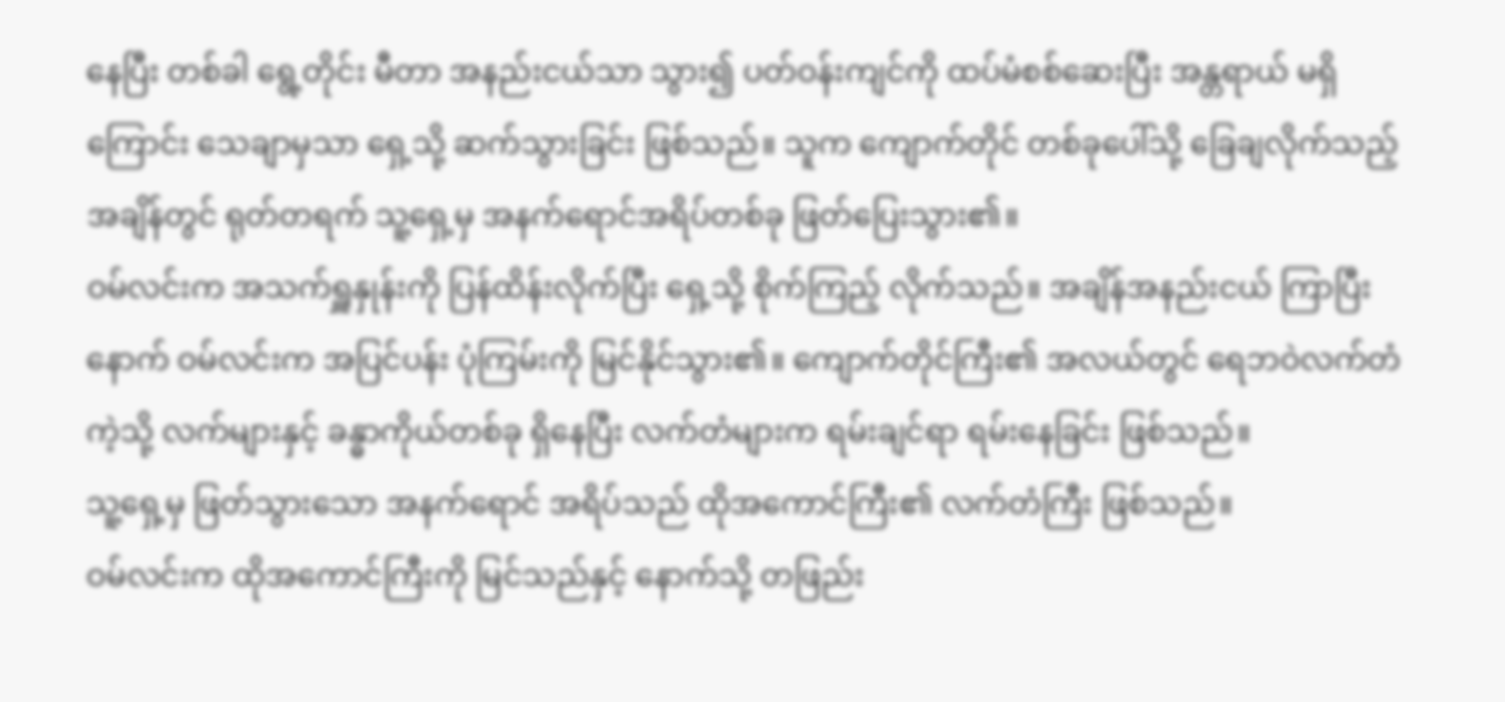နေပြီး တစ်ခါ ရွေ့တိုင်း မီတာ အနည်းငယ်သာ သွား၍ ပတ်ဝန်းကျင်ကို ထပ်မံစစ်ဆေးပြီး အန္တရာယ် မရှိကြောင်း သေချာမှသာ ရှေ့သို့ ဆက်သွားခြင်း ဖြစ်သည်။ သူက ကျောက်တိုင် တစ်ခုပေါ်သို့ ခြေချလိုက်သည့် အချိန်တွင် ရုတ်တရက် သူ့ရှေ့မှ အနက်ရောင်အရိပ်တစ်ခု ဖြတ်ပြေးသွား၏။
ဝမ်လင်းက အသက်ရှူနှုန်းကို ပြန်ထိန်းလိုက်ပြီး ရှေ့သို့ စိုက်ကြည့် လိုက်သည်။ အချိန်အနည်းငယ် ကြာပြီးနောက် ဝမ်လင်းက အပြင်ပန်း ပုံကြမ်းကို မြင်နိုင်သွား၏။ ကျောက်တိုင်ကြီး၏ အလယ်တွင် ရေဘဝဲလက်တံကဲ့သို့ လက်များနှင့် ခန္ဓာကိုယ်တစ်ခု ရှိနေပြီး လက်တံများက ရမ်းချင်ရာ ရမ်းနေခြင်း ဖြစ်သည်။
သူ့ရှေ့မှ ဖြတ်သွားသော အနက်ရောင် အရိပ်သည် ထိုအကောင်ကြီး၏ လက်တံကြီး ဖြစ်သည်။
ဝမ်လင်းက ထိုအကောင်ကြီးကို မြင်သည်နှင့် နောက်သို့ တဖြည်း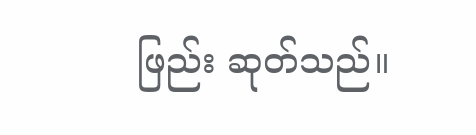ဖြည်း ဆုတ်သည်။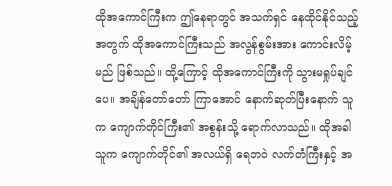ထိုအကောင်ကြီးက ဤနေရာတွင် အသက်ရှင် နေထိုင်နိုင်သည့် အတွက် ထိုအကောင်ကြီးသည် အလွန်စွမ်းအား ကောင်းလိမ့်မည် ဖြစ်သည်။ ထို့ကြောင့် ထိုအကောင်ကြီးကို သွားမရှုပ်ချင်ပေ။ အချိန်တော်တော် ကြာအောင် နောက်ဆုတ်ပြီးနောက် သူက ကျောက်တိုင်ကြီး၏ အစွန်းသို့ ရောက်လာသည်။ ထိုအခါ သူက ကျောက်တိုင်၏ အလယ်ရှိ ရေဘဝဲ လက်တံကြီးနှင့် အ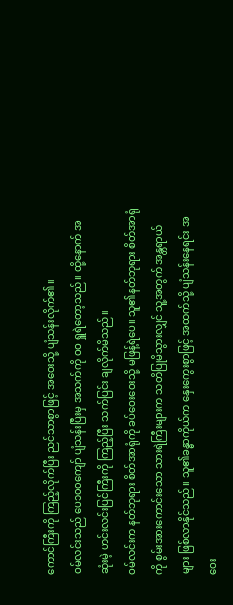ကောင်ကြီးကို ကြည့်လိုက်ပြီး ညင်သာစွာဖြင့် အဝေးသို့ ပျံသန်းလိုက်၏။
ဝမ်လင်းသည် ပေ၁၀၀ကျော် ပျံသန်းပြီးမှ အသက်ကို ဝဝ ရှူရဲတော့သည်။ ထို့နောက် အဆုံးမဲ့ ဟင်းလင်းပြင်ကြီးကို ကြည့်ပြီး သက်ပြင်း ချလိုက်မိသည်။
ဝမ်လင်းက နတ်ဘုရား စိတ်အာရုံကို ခပ်ဝေးဝေးသို့ မဖြန့်ရဲပေ။ သူ၏နတ်ဘုရား စိတ်အာရုံကို စွမ်းအားကောင်းသော သားရဲကြီးများက သတိပြုမိသွားလျှင် သူ့အတွက် အန္တရာယ်များ ဖြစ်လာနိုင်သည်။ သူ၏ခန္ဓာကိုယ်က နှေးကွေးစွာဖြင့် အထက်သို့ ပျံသန်းနေရင်း အဝေး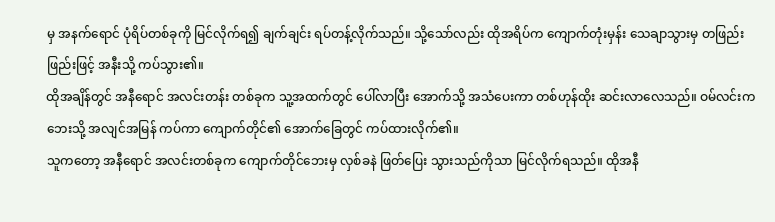မှ အနက်ရောင် ပုံရိပ်တစ်ခုကို မြင်လိုက်ရ၍ ချက်ချင်း ရပ်တန့်လိုက်သည်။ သို့သော်လည်း ထိုအရိပ်က ကျောက်တုံးမှန်း သေချာသွားမှ တဖြည်းဖြည်းဖြင့် အနီးသို့ ကပ်သွား၏။
ထိုအချိန်တွင် အနီရောင် အလင်းတန်း တစ်ခုက သူ့အထက်တွင် ပေါ်လာပြီး အောက်သို့ အသံပေးကာ တစ်ဟုန်ထိုး ဆင်းလာလေသည်။ ဝမ်လင်းက ဘေးသို့ အလျင်အမြန် ကပ်ကာ ကျောက်တိုင်၏ အောက်ခြေတွင် ကပ်ထားလိုက်၏။
သူကတော့ အနီရောင် အလင်းတစ်ခုက ကျောက်တိုင်ဘေးမှ လှစ်ခနဲ ဖြတ်ပြေး သွားသည်ကိုသာ မြင်လိုက်ရသည်။ ထိုအနီ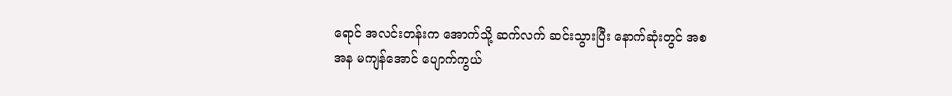ရောင် အလင်းတန်းက အောက်သို့ ဆက်လက် ဆင်းသွားပြီး နောက်ဆုံးတွင် အစအန မကျန်အောင် ပျောက်ကွယ်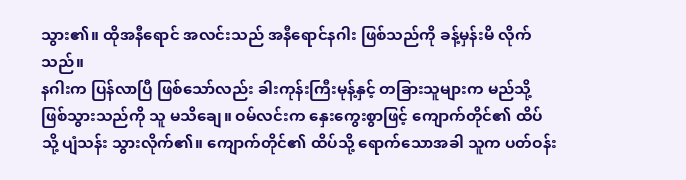သွား၏။ ထိုအနီရောင် အလင်းသည် အနီရောင်နဂါး ဖြစ်သည်ကို ခန့်မှန်းမိ လိုက်သည်။
နဂါးက ပြန်လာပြီ ဖြစ်သော်လည်း ခါးကုန်းကြီးမုန့်နှင့် တခြားသူများက မည်သို့ ဖြစ်သွားသည်ကို သူ မသိချေ။ ဝမ်လင်းက နှေးကွေးစွာဖြင့် ကျောက်တိုင်၏ ထိပ်သို့ ပျံသန်း သွားလိုက်၏။ ကျောက်တိုင်၏ ထိပ်သို့ ရောက်သောအခါ သူက ပတ်ဝန်း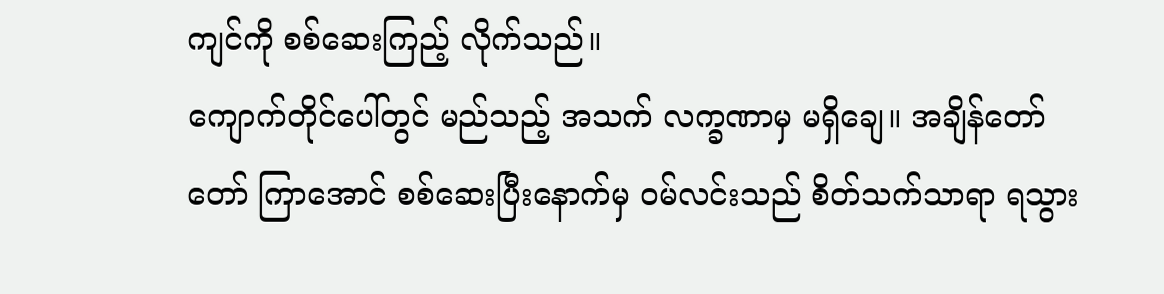ကျင်ကို စစ်ဆေးကြည့် လိုက်သည်။
ကျောက်တိုင်ပေါ်တွင် မည်သည့် အသက် လက္ခဏာမှ မရှိချေ။ အချိန်တော်တော် ကြာအောင် စစ်ဆေးပြီးနောက်မှ ဝမ်လင်းသည် စိတ်သက်သာရာ ရသွား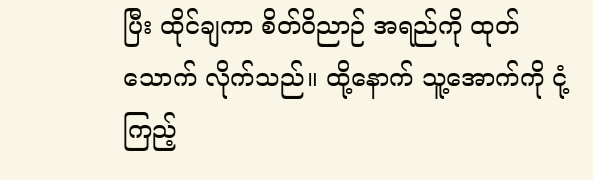ပြီး ထိုင်ချကာ စိတ်ဝိညာဉ် အရည်ကို ထုတ်သောက် လိုက်သည်။ ထို့နောက် သူ့အောက်ကို ငုံ့ကြည့်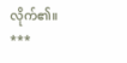လိုက်၏။
***